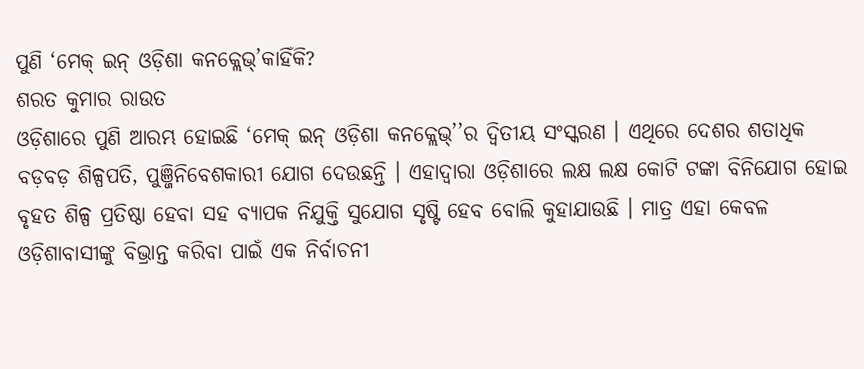ପୁଣି ‘ମେକ୍ ଇନ୍ ଓଡ଼ିଶା କନକ୍ଲେଭ୍’କାହିଁକି?
ଶରତ କୁମାର ରାଉତ
ଓଡ଼ିଶାରେ ପୁଣି ଆରମ୍ଭ ହୋଇଛି ‘ମେକ୍ ଇନ୍ ଓଡ଼ିଶା କନକ୍ଲେଭ୍’’ର ଦ୍ୱିତୀୟ ସଂସ୍କରଣ । ଏଥିରେ ଦେଶର ଶତାଧିକ ବଡ଼ବଡ଼ ଶିଳ୍ପପତି, ପୁଞ୍ଜିନିବେଶକାରୀ ଯୋଗ ଦେଉଛନ୍ତି । ଏହାଦ୍ୱାରା ଓଡ଼ିଶାରେ ଲକ୍ଷ ଲକ୍ଷ କୋଟି ଟଙ୍କା ବିନିଯୋଗ ହୋଇ ବୃହତ ଶିଳ୍ପ ପ୍ରତିଷ୍ଠା ହେବା ସହ ବ୍ୟାପକ ନିଯୁକ୍ତି ସୁଯୋଗ ସୃଷ୍ଟି ହେବ ବୋଲି କୁହାଯାଉଛି । ମାତ୍ର ଏହା କେବଳ ଓଡ଼ିଶାବାସୀଙ୍କୁ ବିଭ୍ରାନ୍ତ କରିବା ପାଇଁ ଏକ ନିର୍ବାଚନୀ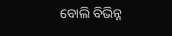ବୋଲି ବିଭିନ୍ନ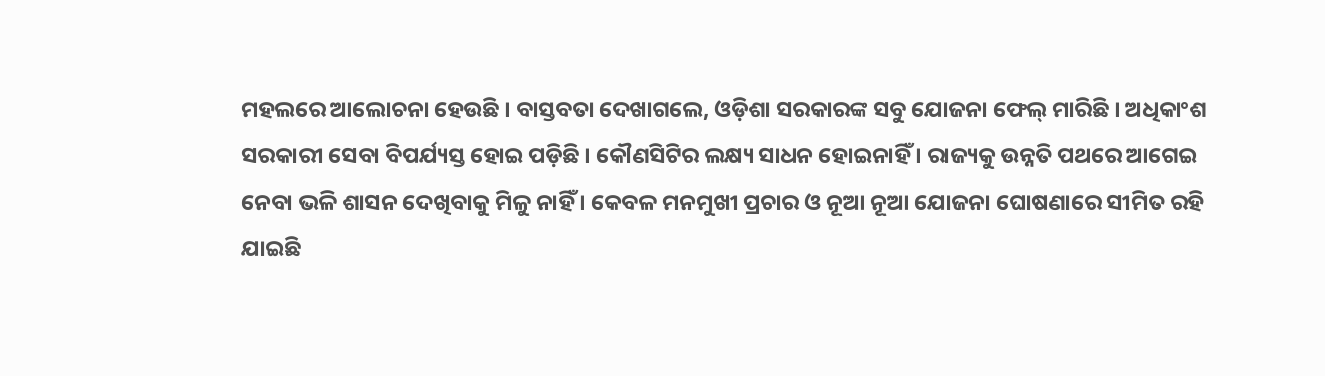ମହଲରେ ଆଲୋଚନା ହେଉଛି । ବାସ୍ତବତା ଦେଖାଗଲେ, ଓଡ଼ିଶା ସରକାରଙ୍କ ସବୁ ଯୋଜନା ଫେଲ୍ ମାରିଛି । ଅଧିକାଂଶ ସରକାରୀ ସେବା ବିପର୍ଯ୍ୟସ୍ତ ହୋଇ ପଡ଼ିଛି । କୌଣସିଟିର ଲକ୍ଷ୍ୟ ସାଧନ ହୋଇନାହିଁ । ରାଜ୍ୟକୁ ଉନ୍ନତି ପଥରେ ଆଗେଇ ନେବା ଭଳି ଶାସନ ଦେଖିବାକୁ ମିଳୁ ନାହିଁ । କେବଳ ମନମୁଖୀ ପ୍ରଚାର ଓ ନୂଆ ନୂଆ ଯୋଜନା ଘୋଷଣାରେ ସୀମିତ ରହି ଯାଇଛି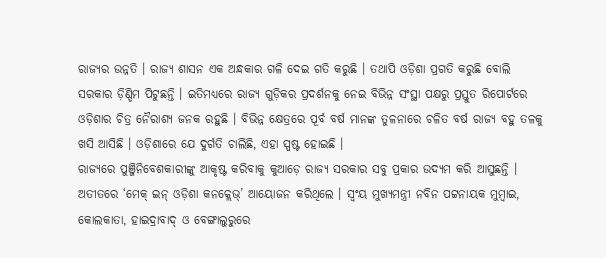ରାଜ୍ୟର ଉନ୍ନତି । ରାଜ୍ୟ ଶାସନ ଏକ ଅନ୍ଧକାର ଗଳି ଦେଇ ଗତି କରୁଛି । ତଥାପି ଓଡ଼ିଶା ପ୍ରଗତି କରୁଛି ବୋଲି ସରକାର ଡ଼ିଣ୍ଡିମ ପିଟୁଛନ୍ତି । ଇତିମଧ୍ୟରେ ରାଜ୍ୟ ଗୁଡ଼ିକର ପ୍ରଦର୍ଶନକୁ ନେଇ ବିଭିନ୍ନ ସଂସ୍ଥା ପକ୍ଷରୁ ପ୍ରସ୍ତୁତ ରିପୋର୍ଟରେ ଓଡ଼ିଶାର ଚିତ୍ର ନୈରାଶ୍ୟ ଜନକ ରହୁଛି । ବିଭିନ୍ନ କ୍ଷେତ୍ରରେ ପୂର୍ବ ବର୍ଷ ମାନଙ୍କ ତୁଳନାରେ ଚଳିତ ବର୍ଷ ରାଜ୍ୟ ବହୁ ତଳକୁ ଖସି ଆସିଛି । ଓଡ଼ିଶାରେ ଯେ ଦୁର୍ଗତି ଚାଲିଛି, ଏହା ସ୍ପଷ୍ଟ ହୋଇଛି ।
ରାଜ୍ୟରେ ପୁଞ୍ଜିନିବେଶକାରୀଙ୍କୁ ଆକୃଷ୍ଟ କରିବାକୁ କୁଆଡ଼େ ରାଜ୍ୟ ସରକାର ସବୁ ପ୍ରକାର ଉଦ୍ୟମ କରି ଆସୁଛନ୍ତି । ଅତୀତରେ ‘ମେକ୍ ଇନ୍ ଓଡ଼ିଶା କନକ୍ଲେଭ୍’ ଆୟୋଜନ କରିଥିଲେ । ସ୍ୱଂୟ ମୁଖ୍ୟମନ୍ତ୍ରୀ ନବିନ ପଟ୍ଟନାୟକ ମୁମ୍ବାଇ, କୋଲକାତା, ହାଇଦ୍ରାବାଦ୍ ଓ ବେଙ୍ଗାଲୁରୁରେ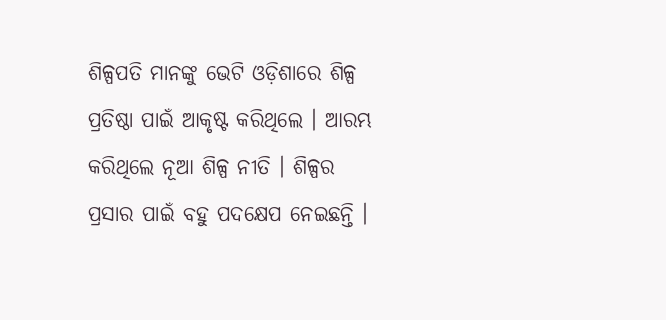ଶିଳ୍ପପତି ମାନଙ୍କୁ ଭେଟି ଓଡ଼ିଶାରେ ଶିଳ୍ପ ପ୍ରତିଷ୍ଠା ପାଇଁ ଆକୃଷ୍ଟ କରିଥିଲେ । ଆରମ୍ଭ କରିଥିଲେ ନୂଆ ଶିଳ୍ପ ନୀତି । ଶିଳ୍ପର ପ୍ରସାର ପାଇଁ ବହୁ ପଦକ୍ଷେପ ନେଇଛନ୍ତି ।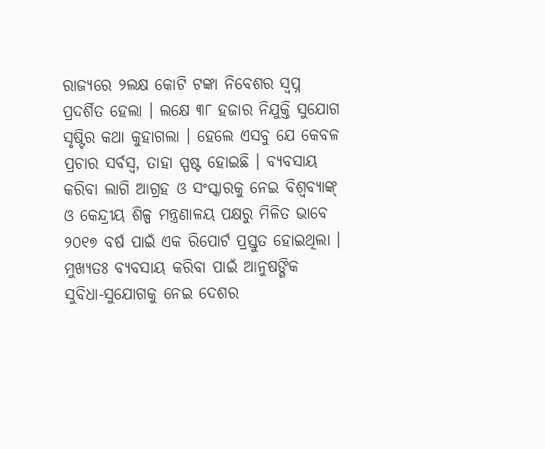ରାଜ୍ୟରେ ୨ଲକ୍ଷ କୋଟି ଟଙ୍କା ନିବେଶର ସ୍ୱପ୍ନ ପ୍ରଦର୍ଶିତ ହେଲା । ଲକ୍ଷେ ୩୮ ହଜାର ନିଯୁକ୍ତି ସୁଯୋଗ ସୃଷ୍ଟିର କଥା କୁହାଗଲା । ହେଲେ ଏସବୁ ଯେ କେବଳ ପ୍ରଚାର ସର୍ବସ୍ୱ, ତାହା ସ୍ପଷ୍ଟ ହୋଇଛି । ବ୍ୟବସାୟ କରିବା ଲାଗି ଆଗ୍ରହ ଓ ସଂସ୍କାରକୁ ନେଇ ବିଶ୍ୱବ୍ୟାଙ୍କ୍ ଓ କେନ୍ଦ୍ରୀୟ ଶିଳ୍ପ ମନ୍ତ୍ରଣାଳୟ ପକ୍ଷରୁ ମିଳିତ ଭାବେ ୨୦୧୭ ବର୍ଷ ପାଇଁ ଏକ ରିପୋର୍ଟ ପ୍ରସ୍ତୁତ ହୋଇଥିଲା । ମୁଖ୍ୟତଃ ବ୍ୟବସାୟ କରିବା ପାଇଁ ଆନୁଷଙ୍ଗିକ ସୁବିଧା-ସୁଯୋଗକୁ ନେଇ ଦେଶର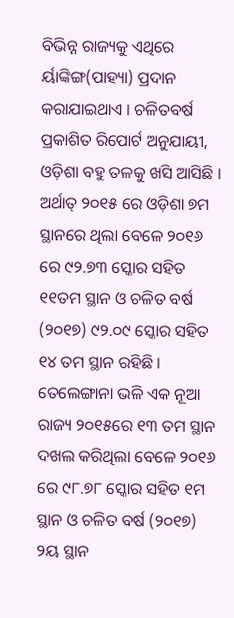ବିଭିନ୍ନ ରାଜ୍ୟକୁ ଏଥିରେ ର୍ୟାଙ୍କିଙ୍ଗ(ପାହ୍ୟା) ପ୍ରଦାନ କରାଯାଇଥାଏ । ଚଳିତବର୍ଷ ପ୍ରକାଶିତ ରିପୋର୍ଟ ଅନୁଯାୟୀ, ଓଡ଼ିଶା ବହୁ ତଳକୁ ଖସି ଆସିଛି । ଅର୍ଥାତ୍ ୨୦୧୫ ରେ ଓଡ଼ିଶା ୭ମ ସ୍ଥାନରେ ଥିଲା ବେଳେ ୨୦୧୬ ରେ ୯୨.୭୩ ସ୍କୋର ସହିତ ୧୧ତମ ସ୍ଥାନ ଓ ଚଳିତ ବର୍ଷ (୨୦୧୭) ୯୨.୦୯ ସ୍କୋର ସହିତ ୧୪ ତମ ସ୍ଥାନ ରହିଛି । ତେଲେଙ୍ଗାନା ଭଳି ଏକ ନୂଆ ରାଜ୍ୟ ୨୦୧୫ରେ ୧୩ ତମ ସ୍ଥାନ ଦଖଲ କରିଥିଲା ବେଳେ ୨୦୧୬ ରେ ୯୮.୭୮ ସ୍କୋର ସହିତ ୧ମ ସ୍ଥାନ ଓ ଚଳିତ ବର୍ଷ (୨୦୧୭) ୨ୟ ସ୍ଥାନ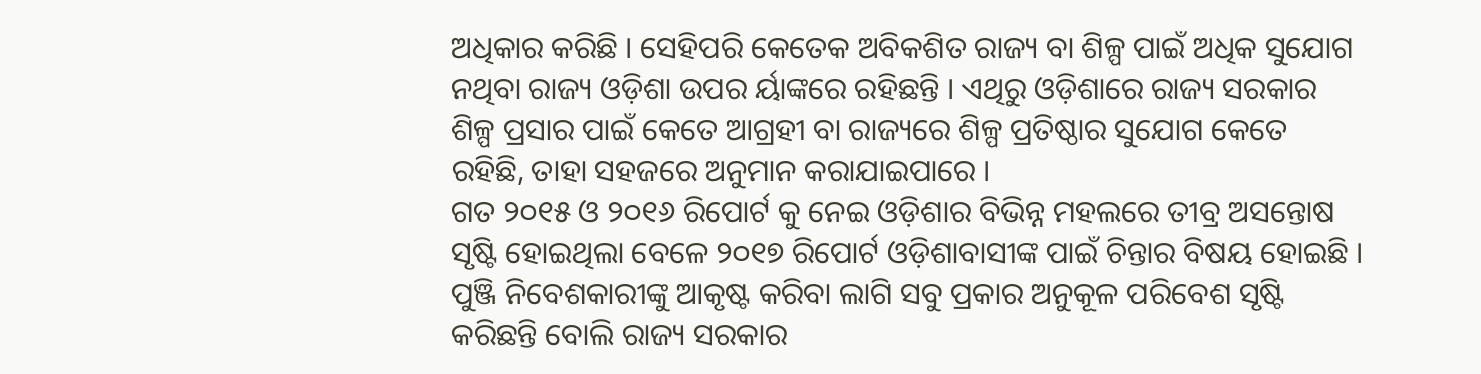ଅଧିକାର କରିଛି । ସେହିପରି କେତେକ ଅବିକଶିତ ରାଜ୍ୟ ବା ଶିଳ୍ପ ପାଇଁ ଅଧିକ ସୁଯୋଗ ନଥିବା ରାଜ୍ୟ ଓଡ଼ିଶା ଉପର ର୍ୟାଙ୍କରେ ରହିଛନ୍ତି । ଏଥିରୁ ଓଡ଼ିଶାରେ ରାଜ୍ୟ ସରକାର ଶିଳ୍ପ ପ୍ରସାର ପାଇଁ କେତେ ଆଗ୍ରହୀ ବା ରାଜ୍ୟରେ ଶିଳ୍ପ ପ୍ରତିଷ୍ଠାର ସୁଯୋଗ କେତେ ରହିଛି, ତାହା ସହଜରେ ଅନୁମାନ କରାଯାଇପାରେ ।
ଗତ ୨୦୧୫ ଓ ୨୦୧୬ ରିପୋର୍ଟ କୁ ନେଇ ଓଡ଼ିଶାର ବିଭିନ୍ନ ମହଲରେ ତୀବ୍ର ଅସନ୍ତୋଷ ସୃଷ୍ଟି ହୋଇଥିଲା ବେଳେ ୨୦୧୭ ରିପୋର୍ଟ ଓଡ଼ିଶାବାସୀଙ୍କ ପାଇଁ ଚିନ୍ତାର ବିଷୟ ହୋଇଛି । ପୁଞ୍ଜି ନିବେଶକାରୀଙ୍କୁ ଆକୃଷ୍ଟ କରିବା ଲାଗି ସବୁ ପ୍ରକାର ଅନୁକୂଳ ପରିବେଶ ସୃଷ୍ଟି କରିଛନ୍ତି ବୋଲି ରାଜ୍ୟ ସରକାର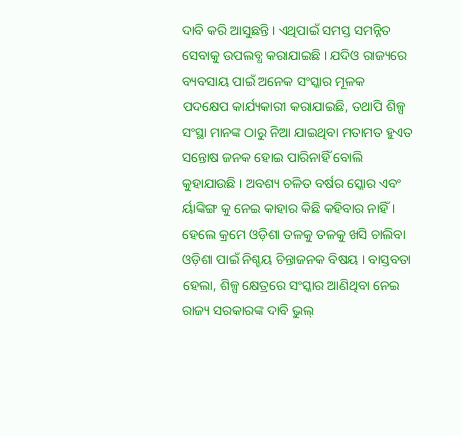ଦାବି କରି ଆସୁଛନ୍ତି । ଏଥିପାଇଁ ସମସ୍ତ ସମନ୍ନିତ ସେବାକୁ ଉପଲବ୍ଧ କରାଯାଇଛି । ଯଦିଓ ରାଜ୍ୟରେ ବ୍ୟବସାୟ ପାଇଁ ଅନେକ ସଂସ୍କାର ମୂଳକ ପଦକ୍ଷେପ କାର୍ଯ୍ୟକାରୀ କରାଯାଇଛି, ତଥାପି ଶିଳ୍ପ ସଂସ୍ଥା ମାନଙ୍କ ଠାରୁ ନିଆ ଯାଇଥିବା ମତାମତ ହୁଏତ ସନ୍ତୋଷ ଜନକ ହୋଇ ପାରିନାହିଁ ବୋଲି କୁହାଯାଉଛି । ଅବଶ୍ୟ ଚଳିତ ବର୍ଷର ସ୍କୋର ଏବଂ ର୍ୟାଙ୍କିଙ୍ଗ କୁ ନେଇ କାହାର କିଛି କହିବାର ନାହିଁ । ହେଲେ କ୍ରମେ ଓଡ଼ିଶା ତଳକୁ ତଳକୁ ଖସି ଚାଲିବା ଓଡ଼ିଶା ପାଇଁ ନିଶ୍ଚୟ ଚିନ୍ତାଜନକ ବିଷୟ । ବାସ୍ତବତା ହେଲା, ଶିଳ୍ପ କ୍ଷେତ୍ରରେ ସଂସ୍କାର ଆଣିଥିବା ନେଇ ରାଜ୍ୟ ସରକାରଙ୍କ ଦାବି ଭୁଲ୍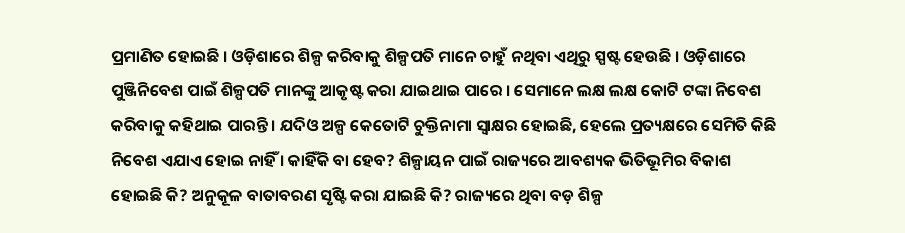ପ୍ରମାଣିତ ହୋଇଛି । ଓଡ଼ିଶାରେ ଶିଳ୍ପ କରିବାକୁ ଶିଳ୍ପପତି ମାନେ ଚାହୁଁ ନଥିବା ଏଥିରୁ ସ୍ପଷ୍ଟ ହେଉଛି । ଓଡ଼ିଶାରେ ପୁଞ୍ଜିନିବେଶ ପାଇଁ ଶିଳ୍ପପତି ମାନଙ୍କୁ ଆକୃଷ୍ଟ କରା ଯାଇଥାଇ ପାରେ । ସେମାନେ ଲକ୍ଷ ଲକ୍ଷ କୋଟି ଟଙ୍କା ନିବେଶ କରିବାକୁ କହିଥାଇ ପାରନ୍ତି । ଯଦିଓ ଅଳ୍ପ କେତୋଟି ଚୁକ୍ତିନାମା ସ୍ୱାକ୍ଷର ହୋଇଛି, ହେଲେ ପ୍ରତ୍ୟକ୍ଷରେ ସେମିତି କିଛି ନିବେଶ ଏଯାଏ ହୋଇ ନାହିଁ । କାହିଁକି ବା ହେବ? ଶିଳ୍ପାୟନ ପାଇଁ ରାଜ୍ୟରେ ଆବଶ୍ୟକ ଭିତିଭୂମିର ବିକାଶ ହୋଇଛି କି? ଅନୁକୂଳ ବାତାବରଣ ସୃଷ୍ଟି କରା ଯାଇଛି କି? ରାଜ୍ୟରେ ଥିବା ବଡ଼ ଶିଳ୍ପ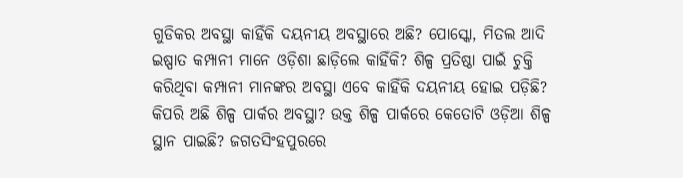ଗୁଡିକର ଅବସ୍ଥା କାହିଁକି ଦୟନୀୟ ଅବସ୍ଥାରେ ଅଛି? ପୋସ୍କୋ, ମିତଲ ଆଦି ଇଷ୍ପାତ କମ୍ପାନୀ ମାନେ ଓଡ଼ିଶା ଛାଡ଼ିଲେ କାହିଁକି? ଶିଳ୍ପ ପ୍ରତିଷ୍ଠା ପାଇଁ ଚୁକ୍ତି କରିଥିବା କମ୍ପାନୀ ମାନଙ୍କର ଅବସ୍ଥା ଏବେ କାହିଁକି ଦୟନୀୟ ହୋଇ ପଡ଼ିଛି? କିପରି ଅଛି ଶିଳ୍ପ ପାର୍କର ଅବସ୍ଥା? ଉକ୍ତ ଶିଳ୍ପ ପାର୍କରେ କେତୋଟି ଓଡ଼ିଆ ଶିଳ୍ପ ସ୍ଥାନ ପାଇଛି? ଜଗତସିଂହପୁରରେ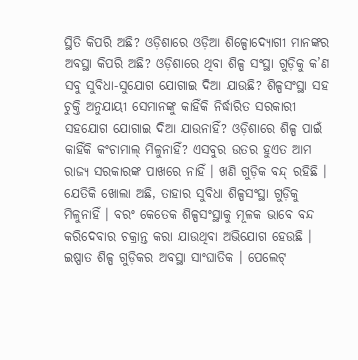ସ୍ଥିତି କିପରି ଅଛି? ଓଡ଼ିଶାରେ ଓଡ଼ିଆ ଶିଳ୍ପୋଦ୍ୟୋଗୀ ମାନଙ୍କର ଅବସ୍ଥା କିପରି ଅଛି? ଓଡ଼ିଶାରେ ଥିବା ଶିଳ୍ପ ସଂସ୍ଥା ଗୁଡ଼ିକୁ କ’ଣ ସବୁ ସୁବିଧା-ସୁଯୋଗ ଯୋଗାଇ ଦିଆ ଯାଉଛି? ଶିଳ୍ପସଂସ୍ଥା ସହ ଚୁକ୍ତି ଅନୁଯାୟୀ ସେମାନଙ୍କୁ କାହିଁକି ନିର୍ଦ୍ଧାରିତ ସରକାରୀ ସହଯୋଗ ଯୋଗାଇ ଦିଆ ଯାଉନାହିଁ? ଓଡ଼ିଶାରେ ଶିଳ୍ପ ପାଇଁ କାହିଁକି କଂଚାମାଲ୍ ମିଳୁନାହିଁ? ଏସବୁର ଉତର ହୁଏତ ଆମ ରାଜ୍ୟ ସରକାରଙ୍କ ପାଖରେ ନାହିଁ । ଖଣି ଗୁଡ଼ିକ ବନ୍ଦ୍ ରହିଛି । ଯେତିକି ଖୋଲା ଅଛି, ତାହାର ସୁବିଧା ଶିଳ୍ପସଂସ୍ଥା ଗୁଡ଼ିକୁ ମିଳୁନାହିଁ । ବରଂ କେତେକ ଶିଳ୍ପସଂସ୍ଥାକୁ ମୂଳକ ଭାବେ ବନ୍ଦ କରିଦେବାର ଚକ୍ରାନ୍ତ କରା ଯାଉଥିବା ଅଭିଯୋଗ ହେଉଛି । ଇଷ୍ପାତ ଶିଳ୍ପ ଗୁଡ଼ିକର ଅବସ୍ଥା ସାଂଘାତିକ । ପେଲେଟ୍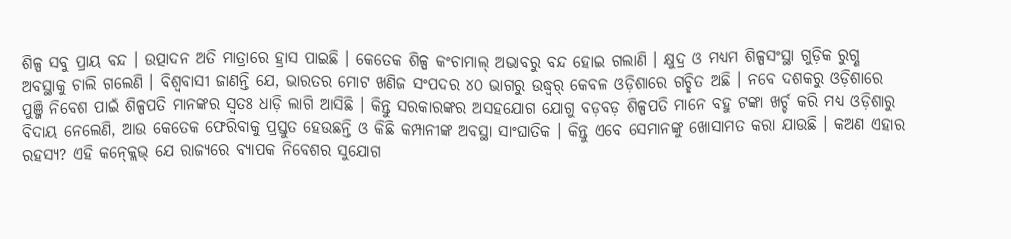ଶିଳ୍ପ ସବୁ ପ୍ରାୟ ବନ୍ଦ । ଉତ୍ପାଦନ ଅତି ମାତ୍ରାରେ ହ୍ରାସ ପାଇଛି । କେତେକ ଶିଳ୍ପ କଂଚାମାଲ୍ ଅଭାବରୁ ବନ୍ଦ ହୋଇ ଗଲାଣି । କ୍ଷୁଦ୍ର ଓ ମଧ୍ୟମ ଶିଳ୍ପସଂସ୍ଥା ଗୁଡ଼ିକ ରୁଗ୍ଣ ଅବସ୍ଥାକୁ ଚାଲି ଗଲେଣି । ବିଶ୍ୱବାସୀ ଜାଣନ୍ତି ଯେ, ଭାରତର ମୋଟ ଖଣିଜ ସଂପଦର ୪୦ ଭାଗରୁ ଉଦ୍ଧ୍ୱର୍ କେବଳ ଓଡ଼ିଶାରେ ଗଚ୍ଛିତ ଅଛି । ନବେ ଦଶକରୁ ଓଡ଼ିଶାରେ ପୁଞ୍ଜି ନିବେଶ ପାଇଁ ଶିଳ୍ପପତି ମାନଙ୍କର ସ୍ୱତଃ ଧାଡ଼ି ଲାଗି ଆସିଛି । କିନ୍ତୁ ସରକାରଙ୍କର ଅସହଯୋଗ ଯୋଗୁ ବଡ଼ବଡ଼ ଶିଳ୍ପପତି ମାନେ ବହୁ ଟଙ୍କା ଖର୍ଚ୍ଚ କରି ମଧ୍ୟ ଓଡ଼ିଶାରୁ ବିଦାୟ ନେଲେଣି, ଆଉ କେତେକ ଫେରିବାକୁ ପ୍ରସ୍ତୁତ ହେଉଛନ୍ତି ଓ କିଛି କମ୍ପାନୀଙ୍କ ଅବସ୍ଥା ସାଂଘାତିକ । କିନ୍ତୁ ଏବେ ସେମାନଙ୍କୁ ଖୋସାମତ କରା ଯାଉଛି । କଅଣ ଏହାର ରହସ୍ୟ? ଏହି କନ୍କ୍ଲେଭ୍ ଯେ ରାଜ୍ୟରେ ବ୍ୟାପକ ନିବେଶର ସୁଯୋଗ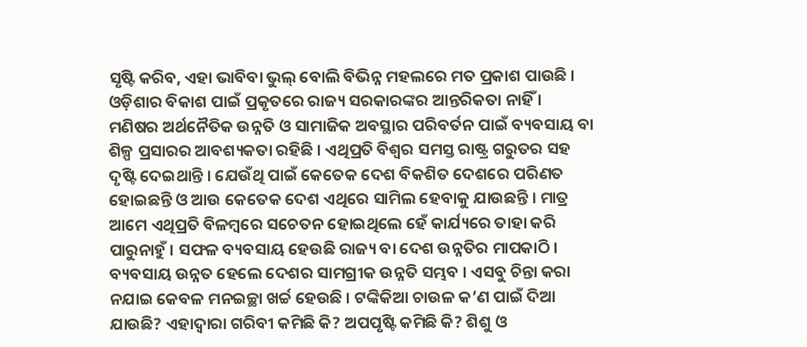ସୃଷ୍ଟି କରିବ, ଏହା ଭାବିବା ଭୁଲ୍ ବୋଲି ବିଭିନ୍ନ ମହଲରେ ମତ ପ୍ରକାଶ ପାଉଛି ।
ଓଡ଼ିଶାର ବିକାଶ ପାଇଁ ପ୍ରକୃତରେ ରାଜ୍ୟ ସରକାରଙ୍କର ଆନ୍ତରିକତା ନାହିଁ । ମଣିଷର ଅର୍ଥନୈତିକ ଉନ୍ନତି ଓ ସାମାଜିକ ଅବସ୍ଥାର ପରିବର୍ତନ ପାଇଁ ବ୍ୟବସାୟ ବା ଶିଳ୍ପ ପ୍ରସାରର ଆବଶ୍ୟକତା ରହିଛି । ଏଥିପ୍ରତି ବିଶ୍ୱର ସମସ୍ତ ରାଷ୍ଟ୍ର ଗରୁତର ସହ ଦୃଷ୍ଟି ଦେଇଥାନ୍ତି । ଯେଉଁଥି ପାଇଁ କେତେକ ଦେଶ ବିକଶିତ ଦେଶରେ ପରିଣତ ହୋଇଛନ୍ତି ଓ ଆଉ କେତେକ ଦେଶ ଏଥିରେ ସାମିଲ ହେବାକୁ ଯାଉଛନ୍ତି । ମାତ୍ର ଆମେ ଏଥିପ୍ରତି ବିଳମ୍ବରେ ସଚେତନ ହୋଇଥିଲେ ହେଁ କାର୍ଯ୍ୟରେ ତାହା କରି ପାରୁନାହୁଁ । ସଫଳ ବ୍ୟବସାୟ ହେଉଛି ରାଜ୍ୟ ବା ଦେଶ ଉନ୍ନତିର ମାପକାଠି । ବ୍ୟବସାୟ ଉନ୍ନତ ହେଲେ ଦେଶର ସାମଗ୍ରୀକ ଉନ୍ନତି ସମ୍ଭବ । ଏସବୁ ଚିନ୍ତା କରା ନଯାଇ କେବଳ ମନଇଚ୍ଛା ଖର୍ଚ୍ଚ ହେଉଛି । ଟଙ୍କିକିଆ ଚାଉଳ କ’ଣ ପାଇଁ ଦିଆ ଯାଉଛି? ଏହାଦ୍ୱାରା ଗରିବୀ କମିଛି କି? ଅପପୃଷ୍ଟି କମିଛି କି? ଶିଶୁ ଓ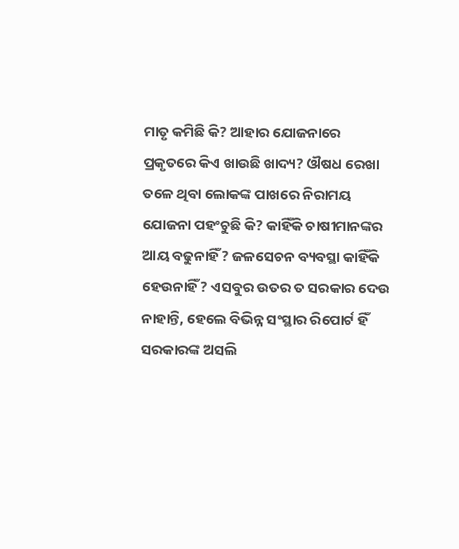ମାତୃ କମିଛି କି? ଆହାର ଯୋଜନାରେ ପ୍ରକୃତରେ କିଏ ଖାଉଛି ଖାଦ୍ୟ? ଔଷଧ ରେଖା ତଳେ ଥିବା ଲୋକଙ୍କ ପାଖରେ ନିରାମୟ ଯୋଜନା ପହଂଚୁଛି କି? କାହିଁକି ଚାଷୀମାନଙ୍କର ଆୟ ବଢୁନାହିଁ? ଜଳସେଚନ ବ୍ୟବସ୍ଥା କାହିଁକି ହେଉନାହିଁ? ଏସବୁର ଉତର ତ ସରକାର ଦେଉ ନାହାନ୍ତି, ହେଲେ ବିଭିନ୍ନ ସଂସ୍ଥାର ରିପୋର୍ଟ ହିଁ ସରକାରଙ୍କ ଅସଲି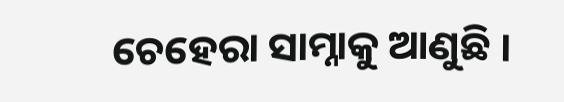ଚେହେରା ସାମ୍ନାକୁ ଆଣୁଛି ।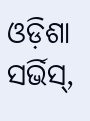ଓଡ଼ିଶା ସର୍ଭିସ୍,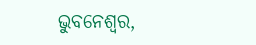ଭୁବନେଶ୍ୱର,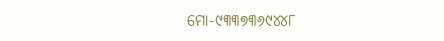ମୋ-୯୩୩୭୩୬୯୪୪୮